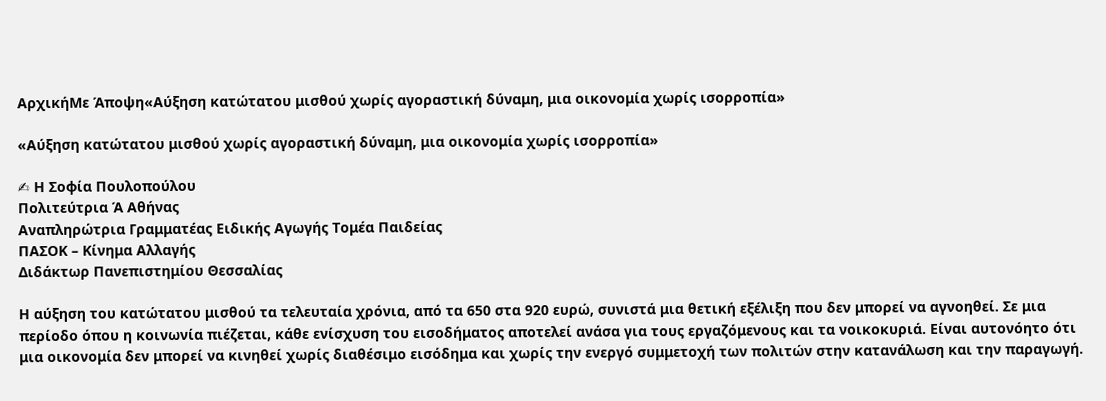ΑρχικήΜε Άποψη«Αύξηση κατώτατου μισθού χωρίς αγοραστική δύναμη, μια οικονομία χωρίς ισορροπία»

«Αύξηση κατώτατου μισθού χωρίς αγοραστική δύναμη, μια οικονομία χωρίς ισορροπία»

✍ Η Σοφία Πουλοπούλου
Πολιτεύτρια Ά Αθήνας
Αναπληρώτρια Γραμματέας Ειδικής Αγωγής Τομέα Παιδείας
ΠΑΣΟΚ – Κίνημα Αλλαγής
Διδάκτωρ Πανεπιστημίου Θεσσαλίας

Η αύξηση του κατώτατου μισθού τα τελευταία χρόνια, από τα 650 στα 920 ευρώ, συνιστά μια θετική εξέλιξη που δεν μπορεί να αγνοηθεί. Σε μια περίοδο όπου η κοινωνία πιέζεται, κάθε ενίσχυση του εισοδήματος αποτελεί ανάσα για τους εργαζόμενους και τα νοικοκυριά. Είναι αυτονόητο ότι μια οικονομία δεν μπορεί να κινηθεί χωρίς διαθέσιμο εισόδημα και χωρίς την ενεργό συμμετοχή των πολιτών στην κατανάλωση και την παραγωγή.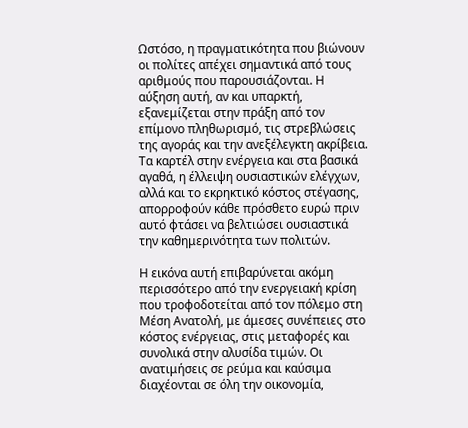Ωστόσο, η πραγματικότητα που βιώνουν οι πολίτες απέχει σημαντικά από τους αριθμούς που παρουσιάζονται. Η αύξηση αυτή, αν και υπαρκτή, εξανεμίζεται στην πράξη από τον επίμονο πληθωρισμό, τις στρεβλώσεις της αγοράς και την ανεξέλεγκτη ακρίβεια. Τα καρτέλ στην ενέργεια και στα βασικά αγαθά, η έλλειψη ουσιαστικών ελέγχων, αλλά και το εκρηκτικό κόστος στέγασης, απορροφούν κάθε πρόσθετο ευρώ πριν αυτό φτάσει να βελτιώσει ουσιαστικά την καθημερινότητα των πολιτών.

Η εικόνα αυτή επιβαρύνεται ακόμη περισσότερο από την ενεργειακή κρίση που τροφοδοτείται από τον πόλεμο στη Μέση Ανατολή, με άμεσες συνέπειες στο κόστος ενέργειας, στις μεταφορές και συνολικά στην αλυσίδα τιμών. Οι ανατιμήσεις σε ρεύμα και καύσιμα διαχέονται σε όλη την οικονομία,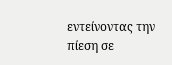εντείνοντας την πίεση σε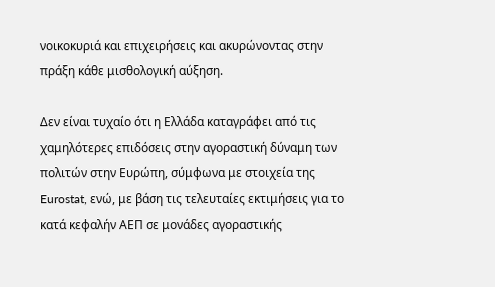νοικοκυριά και επιχειρήσεις και ακυρώνοντας στην πράξη κάθε μισθολογική αύξηση.

Δεν είναι τυχαίο ότι η Ελλάδα καταγράφει από τις χαμηλότερες επιδόσεις στην αγοραστική δύναμη των πολιτών στην Ευρώπη, σύμφωνα με στοιχεία της Eurostat, ενώ, με βάση τις τελευταίες εκτιμήσεις για το κατά κεφαλήν ΑΕΠ σε μονάδες αγοραστικής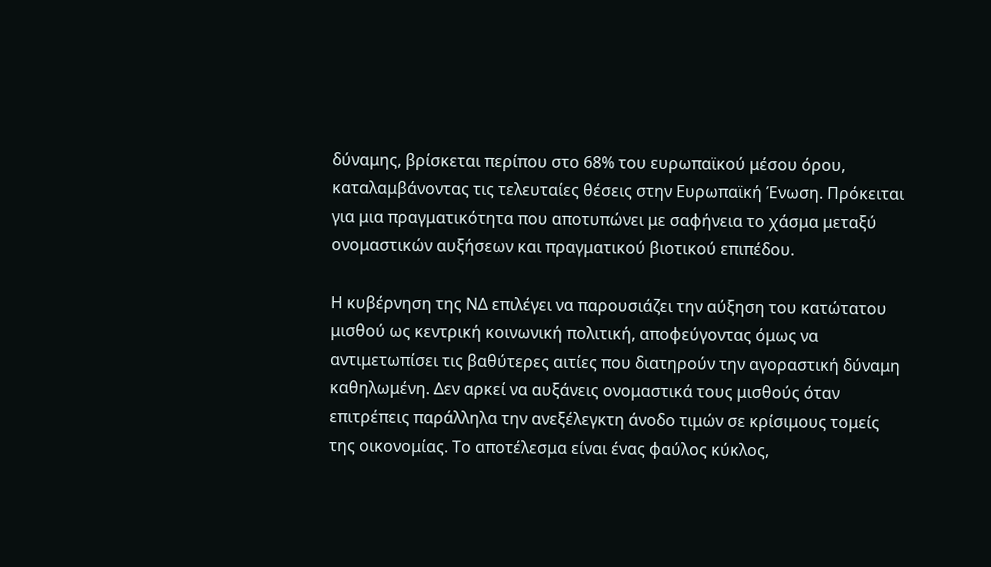δύναμης, βρίσκεται περίπου στο 68% του ευρωπαϊκού μέσου όρου, καταλαμβάνοντας τις τελευταίες θέσεις στην Ευρωπαϊκή Ένωση. Πρόκειται για μια πραγματικότητα που αποτυπώνει με σαφήνεια το χάσμα μεταξύ ονομαστικών αυξήσεων και πραγματικού βιοτικού επιπέδου.

Η κυβέρνηση της ΝΔ επιλέγει να παρουσιάζει την αύξηση του κατώτατου μισθού ως κεντρική κοινωνική πολιτική, αποφεύγοντας όμως να αντιμετωπίσει τις βαθύτερες αιτίες που διατηρούν την αγοραστική δύναμη καθηλωμένη. Δεν αρκεί να αυξάνεις ονομαστικά τους μισθούς όταν επιτρέπεις παράλληλα την ανεξέλεγκτη άνοδο τιμών σε κρίσιμους τομείς της οικονομίας. Το αποτέλεσμα είναι ένας φαύλος κύκλος,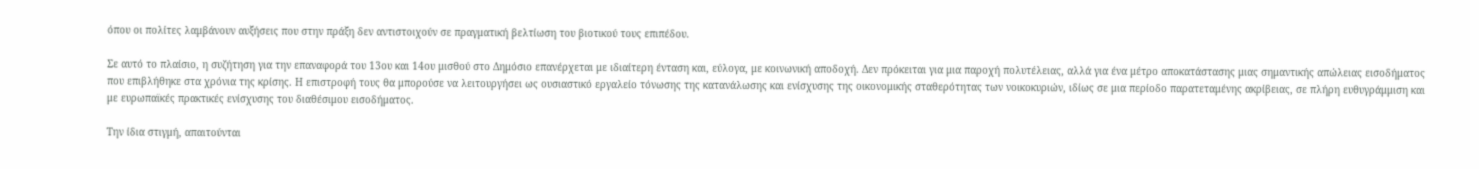όπου οι πολίτες λαμβάνουν αυξήσεις που στην πράξη δεν αντιστοιχούν σε πραγματική βελτίωση του βιοτικού τους επιπέδου.

Σε αυτό το πλαίσιο, η συζήτηση για την επαναφορά του 13ου και 14ου μισθού στο Δημόσιο επανέρχεται με ιδιαίτερη ένταση και, εύλογα, με κοινωνική αποδοχή. Δεν πρόκειται για μια παροχή πολυτέλειας, αλλά για ένα μέτρο αποκατάστασης μιας σημαντικής απώλειας εισοδήματος που επιβλήθηκε στα χρόνια της κρίσης. Η επιστροφή τους θα μπορούσε να λειτουργήσει ως ουσιαστικό εργαλείο τόνωσης της κατανάλωσης και ενίσχυσης της οικονομικής σταθερότητας των νοικοκυριών, ιδίως σε μια περίοδο παρατεταμένης ακρίβειας, σε πλήρη ευθυγράμμιση και με ευρωπαϊκές πρακτικές ενίσχυσης του διαθέσιμου εισοδήματος.

Την ίδια στιγμή, απαιτούνται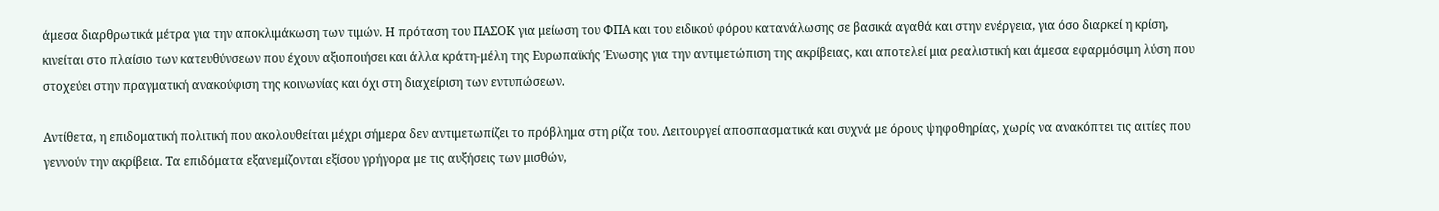άμεσα διαρθρωτικά μέτρα για την αποκλιμάκωση των τιμών. Η πρόταση του ΠΑΣΟΚ για μείωση του ΦΠΑ και του ειδικού φόρου κατανάλωσης σε βασικά αγαθά και στην ενέργεια, για όσο διαρκεί η κρίση, κινείται στο πλαίσιο των κατευθύνσεων που έχουν αξιοποιήσει και άλλα κράτη-μέλη της Ευρωπαϊκής Ένωσης για την αντιμετώπιση της ακρίβειας, και αποτελεί μια ρεαλιστική και άμεσα εφαρμόσιμη λύση που στοχεύει στην πραγματική ανακούφιση της κοινωνίας και όχι στη διαχείριση των εντυπώσεων.

Αντίθετα, η επιδοματική πολιτική που ακολουθείται μέχρι σήμερα δεν αντιμετωπίζει το πρόβλημα στη ρίζα του. Λειτουργεί αποσπασματικά και συχνά με όρους ψηφοθηρίας, χωρίς να ανακόπτει τις αιτίες που γεννούν την ακρίβεια. Τα επιδόματα εξανεμίζονται εξίσου γρήγορα με τις αυξήσεις των μισθών,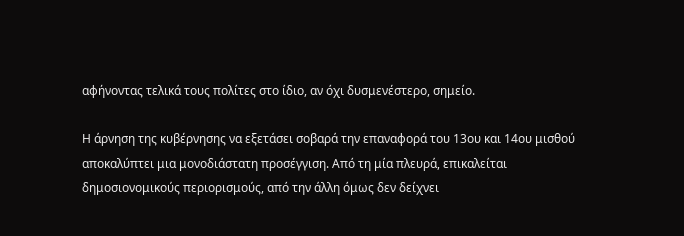αφήνοντας τελικά τους πολίτες στο ίδιο, αν όχι δυσμενέστερο, σημείο.

Η άρνηση της κυβέρνησης να εξετάσει σοβαρά την επαναφορά του 13ου και 14ου μισθού αποκαλύπτει μια μονοδιάστατη προσέγγιση. Από τη μία πλευρά, επικαλείται δημοσιονομικούς περιορισμούς, από την άλλη όμως δεν δείχνει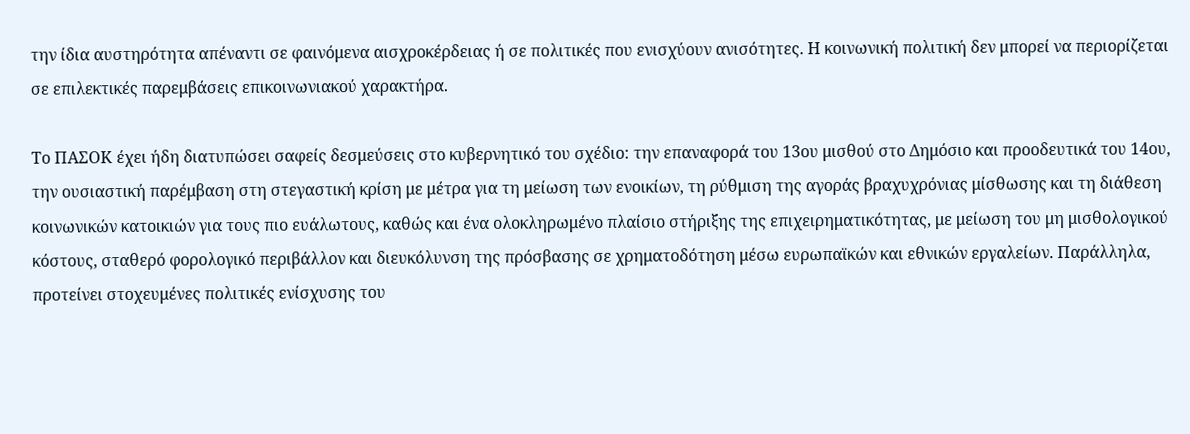την ίδια αυστηρότητα απέναντι σε φαινόμενα αισχροκέρδειας ή σε πολιτικές που ενισχύουν ανισότητες. Η κοινωνική πολιτική δεν μπορεί να περιορίζεται σε επιλεκτικές παρεμβάσεις επικοινωνιακού χαρακτήρα.

Το ΠΑΣΟΚ έχει ήδη διατυπώσει σαφείς δεσμεύσεις στο κυβερνητικό του σχέδιο: την επαναφορά του 13ου μισθού στο Δημόσιο και προοδευτικά του 14ου, την ουσιαστική παρέμβαση στη στεγαστική κρίση με μέτρα για τη μείωση των ενοικίων, τη ρύθμιση της αγοράς βραχυχρόνιας μίσθωσης και τη διάθεση κοινωνικών κατοικιών για τους πιο ευάλωτους, καθώς και ένα ολοκληρωμένο πλαίσιο στήριξης της επιχειρηματικότητας, με μείωση του μη μισθολογικού κόστους, σταθερό φορολογικό περιβάλλον και διευκόλυνση της πρόσβασης σε χρηματοδότηση μέσω ευρωπαϊκών και εθνικών εργαλείων. Παράλληλα, προτείνει στοχευμένες πολιτικές ενίσχυσης του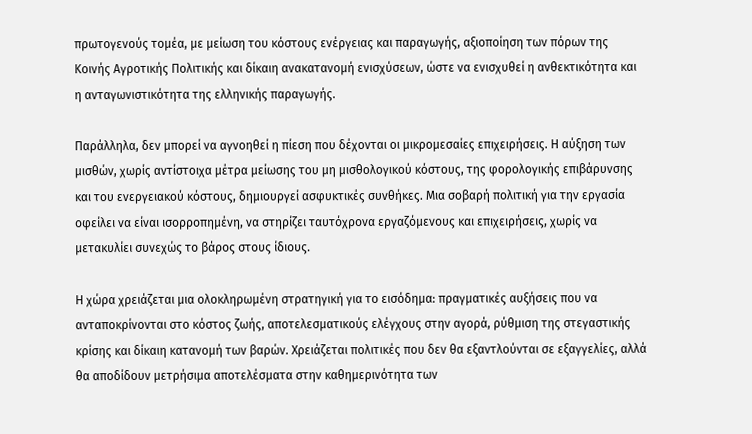πρωτογενούς τομέα, με μείωση του κόστους ενέργειας και παραγωγής, αξιοποίηση των πόρων της Κοινής Αγροτικής Πολιτικής και δίκαιη ανακατανομή ενισχύσεων, ώστε να ενισχυθεί η ανθεκτικότητα και η ανταγωνιστικότητα της ελληνικής παραγωγής.

Παράλληλα, δεν μπορεί να αγνοηθεί η πίεση που δέχονται οι μικρομεσαίες επιχειρήσεις. Η αύξηση των μισθών, χωρίς αντίστοιχα μέτρα μείωσης του μη μισθολογικού κόστους, της φορολογικής επιβάρυνσης και του ενεργειακού κόστους, δημιουργεί ασφυκτικές συνθήκες. Μια σοβαρή πολιτική για την εργασία οφείλει να είναι ισορροπημένη, να στηρίζει ταυτόχρονα εργαζόμενους και επιχειρήσεις, χωρίς να μετακυλίει συνεχώς το βάρος στους ίδιους.

Η χώρα χρειάζεται μια ολοκληρωμένη στρατηγική για το εισόδημα: πραγματικές αυξήσεις που να ανταποκρίνονται στο κόστος ζωής, αποτελεσματικούς ελέγχους στην αγορά, ρύθμιση της στεγαστικής κρίσης και δίκαιη κατανομή των βαρών. Χρειάζεται πολιτικές που δεν θα εξαντλούνται σε εξαγγελίες, αλλά θα αποδίδουν μετρήσιμα αποτελέσματα στην καθημερινότητα των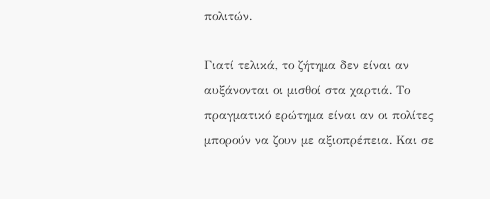πολιτών.

Γιατί τελικά, το ζήτημα δεν είναι αν αυξάνονται οι μισθοί στα χαρτιά. Το πραγματικό ερώτημα είναι αν οι πολίτες μπορούν να ζουν με αξιοπρέπεια. Και σε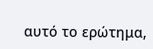αυτό το ερώτημα,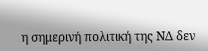η σημερινή πολιτική της ΝΔ δεν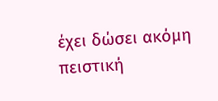έχει δώσει ακόμη πειστική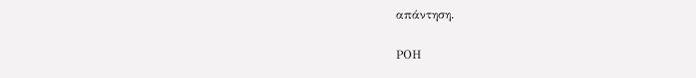απάντηση.

ΡΟΗ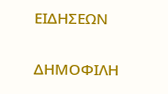ΕΙΔΗΣΕΩΝ

ΔΗΜΟΦΙΛΗ